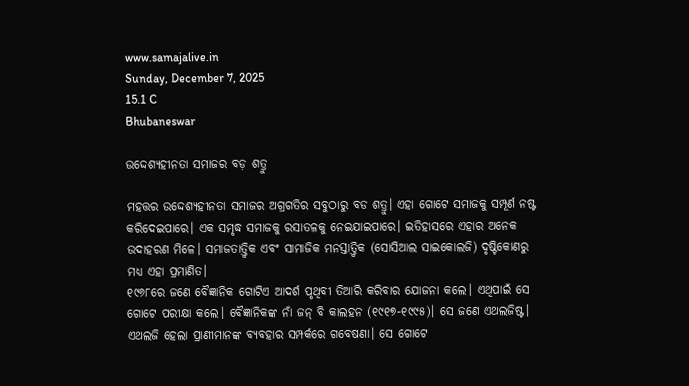www.samajalive.in
Sunday, December 7, 2025
15.1 C
Bhubaneswar

ଉଦ୍ଦେଶ୍ୟହୀନତା ସମାଜର ବଡ଼ ଶତ୍ରୁ

ମହତ୍ତର ଉଦ୍ଦେଶ୍ୟହୀନତା ସମାଜର ଅଗ୍ରଗତିର ସବୁଠାରୁ ବଡ ଶତ୍ରୁ। ଏହା ଗୋଟେ ସମାଜକୁ ସମ୍ପୂର୍ଣ ନଷ୍ଟ କରିଦେଇପାରେ। ଏକ ସମୃଦ୍ଧ ସମାଜକୁ ରସାତଳକୁ ନେଇଯାଇପାରେ। ଇତିହାସରେ ଏହାର ଅନେକ ଉଦାହରଣ ମିଳେ। ସମାଜତାତ୍ତ୍ବିକ ଏବଂ ସାମାଜିକ ମନସ୍ତାତ୍ତ୍ବିକ (ସୋସିଆଲ ସାଇକୋଲଜି) ଦୃଷ୍ଟିକୋଣରୁ ମଧ୍ୟ ଏହା ପ୍ରମାଣିତ।
୧୯୬୮ରେ ଜଣେ ବୈଜ୍ଞାନିକ ଗୋଟିଏ ଆଦର୍ଶ ପୃଥିବୀ ତିଆରି କରିବାର ଯୋଜନା କଲେ। ଏଥିପାଇଁ ସେ ଗୋଟେ ପରୀକ୍ଷା କଲେ। ବୈଜ୍ଞାନିକଙ୍କ ନାଁ ଜନ୍‌ ବି କାଲହନ (୧୯୧୭-୧୯୯୫)। ସେ ଜଣେ ଏଥଲଜିଷ୍ଟ। ଏଥଲଜି ହେଲା ପ୍ରାଣୀମାନଙ୍କ ବ୍ୟବହାର ସମ୍ପର୍କରେ ଗବେଷଣା। ସେ ଗୋଟେ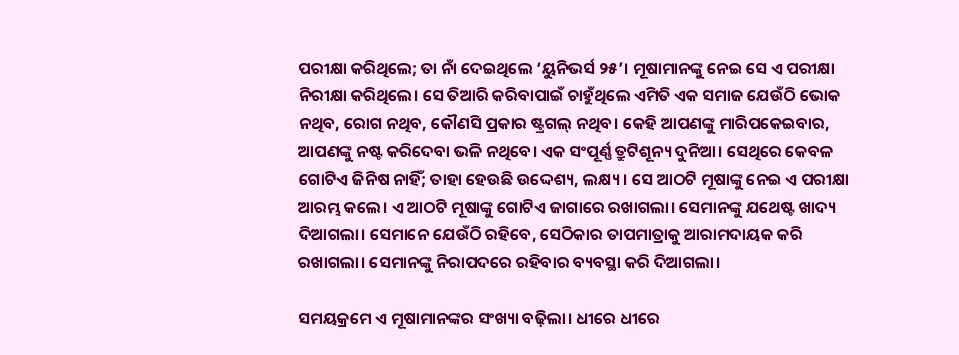ପରୀକ୍ଷା କରିଥିଲେ; ତା ନାଁ ଦେଇଥିଲେ ‘ୟୁନିଭର୍ସ ୨୫’। ମୂଷାମାନଙ୍କୁ ନେଇ ସେ ଏ ପରୀକ୍ଷା ନିରୀକ୍ଷା କରିଥିଲେ। ସେ ତିଆରି କରିବାପାଇଁ ଚାହୁଁଥିଲେ ଏମିତି ଏକ ସମାଜ ଯେଉଁଠି ଭୋକ ନଥିବ, ରୋଗ ନଥିବ, କୌଣସି ପ୍ରକାର ଷ୍ଟ୍ରଗଲ୍ ନଥିବ। କେହି ଆପଣଙ୍କୁ ମାରିପକେଇବାର, ଆପଣଙ୍କୁ ନଷ୍ଟ କରିଦେବା ଭଳି ନଥିବେ। ଏକ ସଂପୂର୍ଣ୍ଣ ତ୍ରୁଟିଶୂନ୍ୟ ଦୁନିଆ। ସେଥିରେ କେବଳ ଗୋଟିଏ ଜିନିଷ ନାହିଁ; ତାହା ହେଉଛି ଉଦ୍ଦେଶ୍ୟ, ଲକ୍ଷ୍ୟ। ସେ ଆଠଟି ମୂଷାଙ୍କୁ ନେଇ ଏ ପରୀକ୍ଷା ଆରମ୍ଭ କଲେ। ଏ ଆଠଟି ମୂଷାଙ୍କୁ ଗୋଟିଏ ଜାଗାରେ ରଖାଗଲା। ସେମାନଙ୍କୁ ଯଥେଷ୍ଟ ଖାଦ୍ୟ ଦିଆଗଲା। ସେମାନେ ଯେଉଁଠି ରହିବେ, ସେଠିକାର ତାପମାତ୍ରାକୁ ଆରାମଦାୟକ କରି ରଖାଗଲା। ସେମାନଙ୍କୁ ନିରାପଦରେ ରହିବାର ବ୍ୟବସ୍ଥା କରି ଦିଆଗଲା।

ସମୟକ୍ରମେ ଏ ମୂଷାମାନଙ୍କର ସଂଖ୍ୟା ବଢ଼ିଲା। ଧୀରେ ଧୀରେ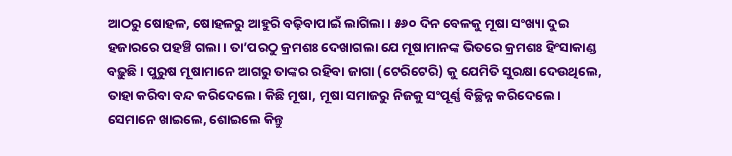ଆଠରୁ ଷୋହଳ, ଷୋହଳରୁ ଆହୁରି ବଢ଼ିବାପାଇଁ ଲାଗିଲା। ୫୬୦ ଦିନ ବେଳକୁ ମୂଷା ସଂଖ୍ୟା ଦୁଇ ହଜାରରେ ପହଞ୍ଚି ଗଲା। ତା’ପରଠୁ କ୍ରମଶଃ ଦେଖାଗଲା ଯେ ମୂଷାମାନଙ୍କ ଭିତରେ କ୍ରମଶଃ ହିଂସାକାଣ୍ଡ ବଢ଼ୁଛି। ପୁରୁଷ ମୂଷାମାନେ ଆଗରୁ ତାଙ୍କର ରହିବା ଜାଗା (ଟେରିଟେରି) କୁ ଯେମିତି ସୁରକ୍ଷା ଦେଉଥିଲେ, ତାହା କରିବା ବନ୍ଦ କରିଦେଲେ। କିଛି ମୂଷା, ମୂଷା ସମାଜରୁ ନିଜକୁ ସଂପୂର୍ଣ୍ଣ ବିଚ୍ଛିନ୍ନ କରିଦେଲେ। ସେମାନେ ଖାଇଲେ, ଶୋଇଲେ କିନ୍ତୁ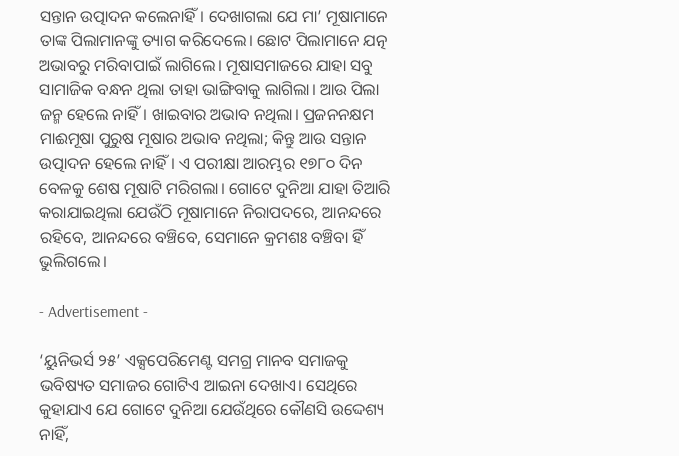ସନ୍ତାନ ଉତ୍ପାଦନ କଲେନାହିଁ। ଦେଖାଗଲା ଯେ ମା’ ମୂଷାମାନେ ତାଙ୍କ ପିଲାମାନଙ୍କୁ ତ୍ୟାଗ କରିଦେଲେ। ଛୋଟ ପିଲାମାନେ ଯତ୍ନ ଅଭାବରୁ ମରିବାପାଇଁ ଲାଗିଲେ। ମୂଷାସମାଜରେ ଯାହା ସବୁ ସାମାଜିକ ବନ୍ଧନ ଥିଲା ତାହା ଭାଙ୍ଗିବାକୁ ଲାଗିଲା। ଆଉ ପିଲା ଜନ୍ମ ହେଲେ ନାହିଁ। ଖାଇବାର ଅଭାବ ନଥିଲା। ପ୍ରଜନନକ୍ଷମ ମାଈମୂଷା ପୁରୁଷ ମୂଷାର ଅଭାବ ନଥିଲା; କିନ୍ତୁ ଆଉ ସନ୍ତାନ ଉତ୍ପାଦନ ହେଲେ ନାହିଁ। ଏ ପରୀକ୍ଷା ଆରମ୍ଭର ୧୭୮୦ ଦିନ ବେଳକୁ ଶେଷ ମୂଷାଟି ମରିଗଲା। ଗୋଟେ ଦୁନିଆ ଯାହା ତିଆରି କରାଯାଇଥିଲା ଯେଉଁଠି ମୂଷାମାନେ ନିରାପଦରେ, ଆନନ୍ଦରେ ରହିବେ, ଆନନ୍ଦରେ ବଞ୍ଚିବେ, ସେମାନେ କ୍ରମଶଃ ବଞ୍ଚିବା ହିଁ ଭୁଲିଗଲେ।

- Advertisement -

‘ୟୁନିଭର୍ସ ୨୫’ ଏକ୍ସପେରିମେଣ୍ଟ ସମଗ୍ର ମାନବ ସମାଜକୁ ଭବିଷ୍ୟତ ସମାଜର ଗୋଟିଏ ଆଇନା ଦେଖାଏ। ସେଥିରେ କୁହାଯାଏ ଯେ ଗୋଟେ ଦୁନିଆ ଯେଉଁଥିରେ କୌଣସି ଉଦ୍ଦେଶ୍ୟ ନାହିଁ,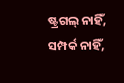ଷ୍ଟ୍ରଗଲ୍ ନାହିଁ, ସମ୍ପର୍କ ନାହିଁ,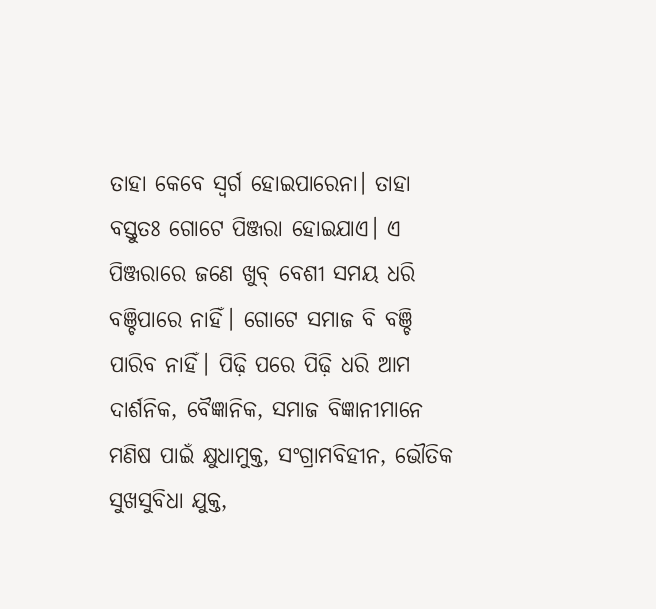ତାହା କେବେ ସ୍ୱର୍ଗ ହୋଇପାରେନା। ତାହା ବସ୍ତୁତଃ ଗୋଟେ ପିଞ୍ଜରା ହୋଇଯାଏ। ଏ ପିଞ୍ଜରାରେ ଜଣେ ଖୁବ୍ ବେଶୀ ସମୟ ଧରି ବଞ୍ଚିପାରେ ନାହିଁ। ଗୋଟେ ସମାଜ ବି ବଞ୍ଚି ପାରିବ ନାହିଁ। ପିଢ଼ି ପରେ ପିଢ଼ି ଧରି ଆମ ଦାର୍ଶନିକ, ବୈଜ୍ଞାନିକ, ସମାଜ ବିଜ୍ଞାନୀମାନେ ମଣିଷ ପାଇଁ କ୍ଷୁଧାମୁକ୍ତ, ସଂଗ୍ରାମବିହୀନ, ଭୌତିକ ସୁଖସୁବିଧା ଯୁକ୍ତ,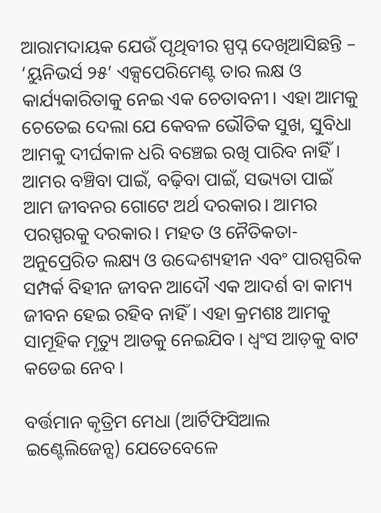ଆରାମଦାୟକ ଯେଉଁ ପୃଥିବୀର ସ୍ପପ୍ନ ଦେଖିଆସିଛନ୍ତି – ‘ୟୁନିଭର୍ସ ୨୫’ ଏକ୍ସପେରିମେଣ୍ଟ ତାର ଲକ୍ଷ ଓ କାର୍ଯ୍ୟକାରିତାକୁ ନେଇ ଏକ ଚେତାବନୀ। ଏହା ଆମକୁ ଚେତେଇ ଦେଲା ଯେ କେବଳ ଭୌତିକ ସୁଖ, ସୁବିଧା ଆମକୁ ଦୀର୍ଘକାଳ ଧରି ବଞ୍ଚେଇ ରଖି ପାରିବ ନାହିଁ। ଆମର ବଞ୍ଚିବା ପାଇଁ, ବଢ଼ିବା ପାଇଁ, ସଭ୍ୟତା ପାଇଁ ଆମ ଜୀବନର ଗୋଟେ ଅର୍ଥ ଦରକାର। ଆମର ପରସ୍ପରକୁ ଦରକାର। ମହତ ଓ ନୈତିକତା-ଅନୁପ୍ରେରିତ ଲକ୍ଷ୍ୟ ଓ ଉଦ୍ଦେଶ୍ୟହୀନ ଏବଂ ପାରସ୍ପରିକ ସମ୍ପର୍କ ବିହୀନ ଜୀବନ ଆଦୌ ଏକ ଆଦର୍ଶ ବା କାମ୍ୟ ଜୀବନ ହେଇ ରହିବ ନାହିଁ। ଏହା କ୍ରମଶଃ ଆମକୁ ସାମୂହିକ ମୃତ୍ୟୁ ଆଡକୁ ନେଇଯିବ। ଧ୍ୱଂସ ଆଡ଼କୁ ବାଟ କଡେଇ ନେବ।

ବର୍ତ୍ତମାନ କୃତ୍ରିମ ମେଧା (ଆର୍ଟିଫିସିଆଲ ଇଣ୍ଟେଲିଜେନ୍ସ) ଯେତେବେଳେ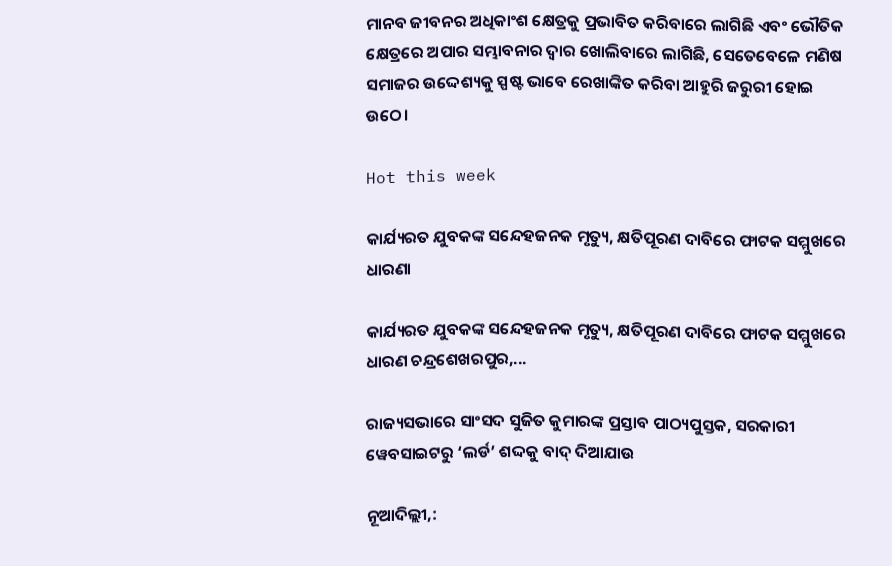ମାନବ ଜୀବନର ଅଧିକାଂଶ କ୍ଷେତ୍ରକୁ ପ୍ରଭାବିତ କରିବାରେ ଲାଗିଛି ଏବଂ ଭୌତିକ କ୍ଷେତ୍ରରେ ଅପାର ସମ୍ଭାବନାର ଦ୍ୱାର ଖୋଲିବାରେ ଲାଗିଛି, ସେତେବେଳେ ମଣିଷ ସମାଜର ଉଦ୍ଦେଶ୍ୟକୁ ସ୍ପଷ୍ଟ ଭାବେ ରେଖାଙ୍କିତ କରିବା ଆହୁରି ଜରୁରୀ ହୋଇ ଉଠେ।

Hot this week

କାର୍ଯ୍ୟରତ ଯୁବକଙ୍କ ସନ୍ଦେହଜନକ ମୃତ୍ୟୁ, କ୍ଷତିପୂରଣ ଦାବିରେ ଫାଟକ ସମ୍ମୁଖରେ ଧାରଣା

କାର୍ଯ୍ୟରତ ଯୁବକଙ୍କ ସନ୍ଦେହଜନକ ମୃତ୍ୟୁ, କ୍ଷତିପୂରଣ ଦାବିରେ ଫାଟକ ସମ୍ମୁଖରେ ଧାରଣ ଚନ୍ଦ୍ରଶେଖରପୁର,...

ରାଜ୍ୟସଭାରେ ସାଂସଦ ସୁଜିତ କୁମାରଙ୍କ ପ୍ରସ୍ତାବ ପାଠ୍ୟପୁସ୍ତକ, ସରକାରୀ ୱେବସାଇଟରୁ ‘ଲର୍ଡ’ ଶଦ୍ଦକୁ ବାଦ୍‍ ଦିଆଯାଉ

ନୂଆଦିଲ୍ଲୀ,: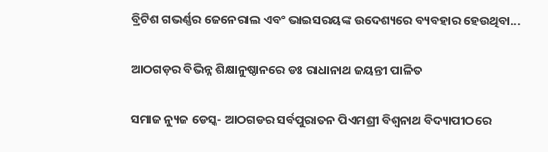ବ୍ରିଟିଶ ଗଭର୍ଣ୍ଣର ଜେନେରାଲ ଏବଂ ଭାଇସରୟଙ୍କ ଉଦେଶ୍ୟରେ ବ୍ୟବହାର ହେଉଥିବା...

ଆଠଗଡ଼ର ବିଭିନ୍ନ ଶିକ୍ଷାନୁଷ୍ଠାନରେ ଡଃ ରାଧାନାଥ ଜୟନ୍ତୀ ପାଳିତ

ସମାଜ ନ୍ୟୁଜ ଡେସ୍କ- ଆଠଗଡର ସର୍ବପୁରାତନ ପିଏମଶ୍ରୀ ବିଶ୍ଵନାଥ ବିଦ୍ୟାପୀଠରେ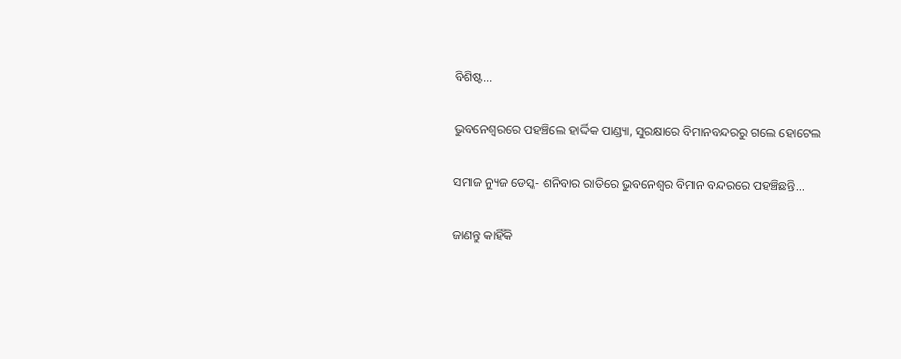ବିଶିଷ୍ଟ...

ଭୁବନେଶ୍ବରରେ ପହଞ୍ଚିଲେ ହାର୍ଦ୍ଦିକ ପାଣ୍ଡ୍ୟା, ସୁରକ୍ଷାରେ ବିମାନବନ୍ଦରରୁ ଗଲେ ହୋଟେଲ

ସମାଜ ନ୍ୟୁଜ ଡେସ୍କ- ଶନିବାର ରାତିରେ ଭୁବନେଶ୍ବର ବିମାନ ବନ୍ଦରରେ ପହଞ୍ଚିଛନ୍ତି...

ଜାଣନ୍ତୁ କାହିଁକି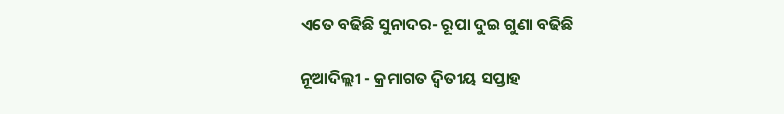ଏତେ ବଢିଛି ସୁନାଦର- ରୂପା ଦୁଇ ଗୁଣା ବଢିଛି

ନୂଆଦିଲ୍ଲୀ - କ୍ରମାଗତ ଦ୍ୱିତୀୟ ସପ୍ତାହ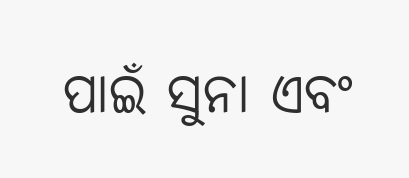ପାଇଁ ସୁନା ଏବଂ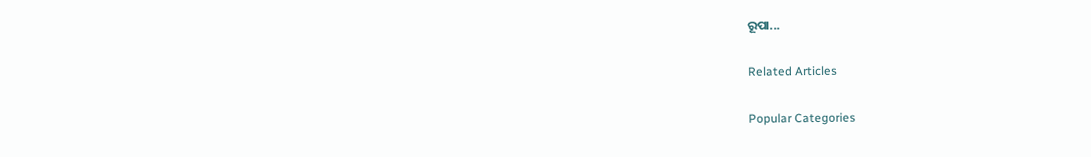ରୂପା...

Related Articles

Popular Categories